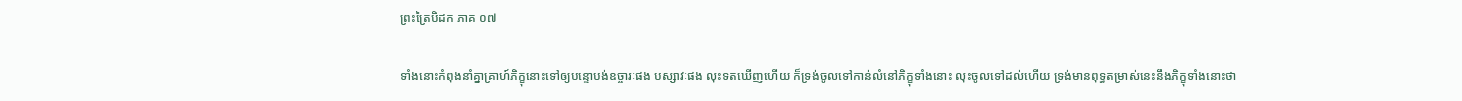ព្រះត្រៃបិដក ភាគ ០៧

ទាំងនោះកំពុងនាំគ្នាគ្រាហ៍ភិក្ខុនោះទៅឲ្យបន្ទោបង់ឧច្ចារៈផង បស្សាវៈផង លុះទតឃើញហើយ ក៏ទ្រង់ចូលទៅកាន់លំនៅភិក្ខុទាំងនោះ លុះចូលទៅដល់ហើយ ទ្រង់មានពុទ្ធតម្រាស់នេះនឹងភិក្ខុទាំងនោះថា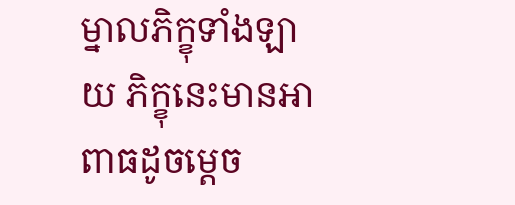ម្នាលភិក្ខុទាំងឡាយ ភិក្ខុនេះមានអាពាធដូចម្តេច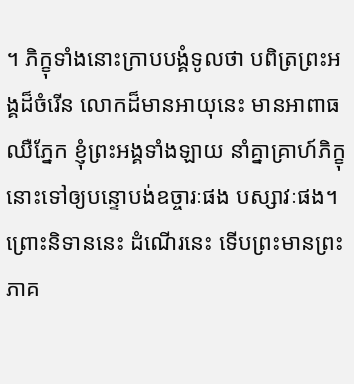។ ភិក្ខុទាំងនោះក្រាបបង្គំទូលថា បពិត្រព្រះអង្គដ៏ចំរើន លោកដ៏មានអាយុនេះ មានអាពាធឈឺភ្នែក ខ្ញុំព្រះអង្គទាំងឡាយ នាំគ្នាគ្រាហ៍ភិក្ខុនោះទៅឲ្យបន្ទោបង់ឧច្ចារៈផង បស្សាវៈផង។ ព្រោះនិទាននេះ ដំណើរនេះ ទើបព្រះមានព្រះភាគ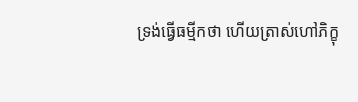ទ្រង់ធ្វើធម្មីកថា ហើយត្រាស់ហៅភិក្ខុ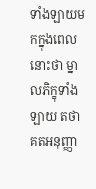ទាំងឡាយមកក្នុងពេលនោះថា ម្នាលភិក្ខុទាំងឡាយ តថាគតអនុញ្ញា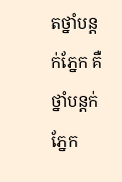តថ្នាំបន្តក់ភ្នែក គឺថ្នាំបន្តក់ភ្នែក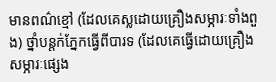មានពណ៌ខ្មៅ (ដែលគេស្លដោយគ្រឿងសម្ភារៈទាំងពួង) ថ្នាំបន្តក់ភ្នែកធ្វើពីបារទ (ដែលគេធ្វើដោយគ្រឿងសម្ភារៈផ្សេង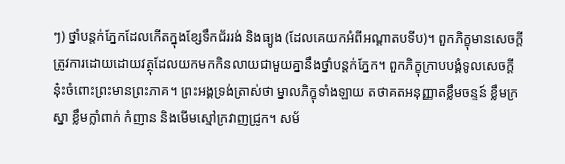ៗ) ថ្នាំបន្តក់ភ្នែកដែលកើតក្នុងខ្សែទឹកជ័ររង់ និងធ្យូង (ដែលគេយកអំពីអណ្តាតបទីប)។ ពួកភិក្ខុមានសេចក្តីត្រូវការដោយដោយវត្ថុដែលយកមកកិនលាយជាមួយគ្នានឹងថ្នាំបន្តក់ភ្នែក។ ពួកភិក្ខុក្រាបបង្គំទូលសេចក្តីនុ៎ះចំពោះព្រះមានព្រះភាគ។ ព្រះអង្គទ្រង់ត្រាស់ថា ម្នាលភិក្ខុទាំងឡាយ តថាគតអនុញ្ញាតខ្លឹមចន្ទន៍ ខ្លឹមក្រស្នា ខ្លឹមក្លាំពាក់ កំញាន និងមើមស្មៅក្រវាញជ្រូក។ សម័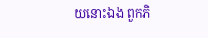យនោះឯង ពួកភិ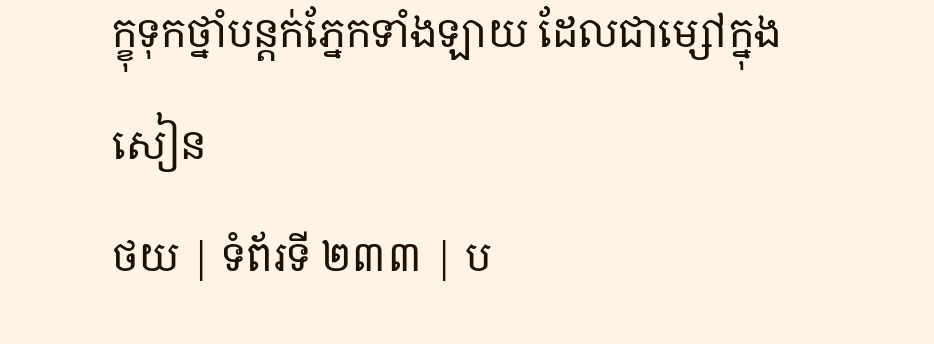ក្ខុទុកថ្នាំបន្តក់ភ្នែកទាំងឡាយ ដែលជាម្សៅក្នុងសៀន
ថយ | ទំព័រទី ២៣៣ | ប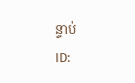ន្ទាប់
ID: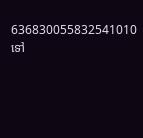636830055832541010
ទៅ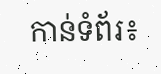កាន់ទំព័រ៖